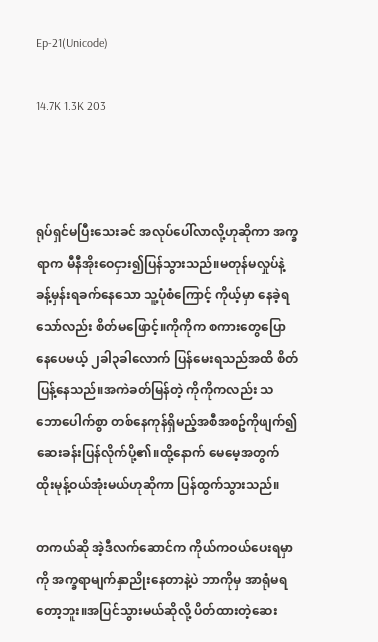Ep-21(Unicode)

14.7K 1.3K 203



ရုပ်ရှင်မပြီးသေးခင် အလုပ်ပေါ်လာလို့ဟုဆိုကာ အက္ခရာက မီနီအိုးဝေငှား၍ပြန်သွားသည်။မတုန်မလှုပ်နဲ့ခန့်မှန်းရခက်နေသော သူ့ပုံစံကြောင့် ကိုယ့်မှာ နေခဲ့ရသော်လည်း စိတ်မဖြောင့်။ကိုကိုက စကားတွေပြောနေပေမယ့် ၂ခါ၃ခါလောက် ပြန်မေးရသည်အထိ စိတ်ပြန့်နေသည်။အကဲခတ်မြန်တဲ့ ကိုကိုကလည်း သဘော‌ပေါက်စွာ တစ်နေကုန်ရှိမည့်အစီအစဥ်ကိုဖျက်၍ ဆေးခန်းပြန်လိုက်ပို့၏။ထို့နောက် မေမေ့အတွက် ထိုးမုန့်ဝယ်အုံးမယ်ဟုဆိုကာ ပြန်ထွက်သွားသည်။

တကယ်ဆို အဲ့ဒီလက်ဆောင်က ကိုယ်ကဝယ်ပေးရမှာကို အက္ခရာမျက်နှာညိုးနေတာနဲ့ပဲ ဘာကိုမှ အာရုံမရတော့ဘူး။အပြင်သွားမယ်ဆိုလို့ ပိတ်ထားတဲ့ဆေး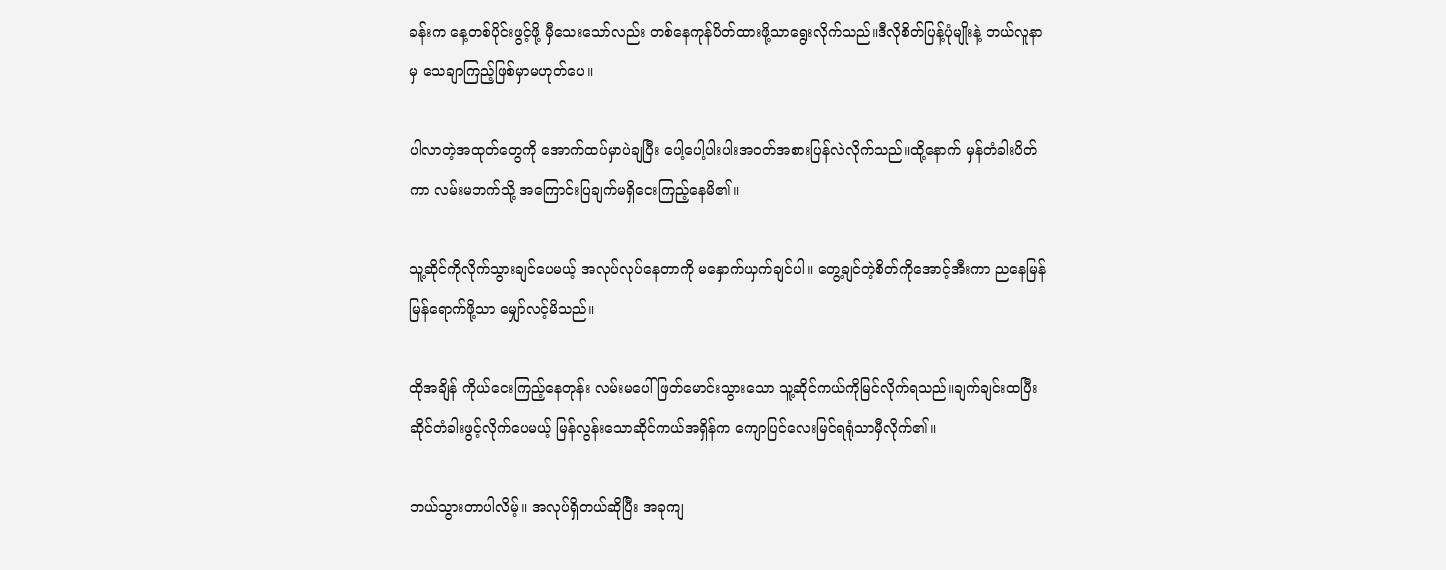ခန်းက နေ့တစ်ပိုင်းဖွင့်ဖို့ မှီသေးသော်လည်း တစ်နေကုန်ပိတ်ထားဖို့သာရွေးလိုက်သည်။ဒီလိုစိတ်ပြန့်ပုံမျိုးနဲ့ ဘယ်လူနာမှ သေချာကြည့်ဖြစ်မှာမဟုတ်ပေ။

ပါလာတဲ့အထုတ်တွေကို အောက်ထပ်မှာပဲချပြီး ပေါ့ပေါ့ပါးပါးအဝတ်အစားပြန်လဲလိုက်သည်။ထို့နောက် မှန်တံခါးပိတ်ကာ လမ်းမဘက်သို့ အကြောင်းပြချက်မရှိငေးကြည့်နေမိ၏။

သူ့ဆိုင်ကိုလိုက်သွားချင်ပေမယ့် အလုပ်လုပ်နေတာကို မနှောက်ယှက်ချင်ပါ။ တွေ့ချင်တဲ့စိတ်ကိုအောင့်အီးကာ ညနေမြန်မြန်ရောက်ဖို့သာ မျှော်လင့်မိသည်။

ထိုအချိန် ကိုယ်ငေးကြည့်နေတုန်း လမ်းမပေါ်ဖြတ်မောင်းသွားသော သူ့ဆိုင်ကယ်ကိုမြင်လိုက်ရသည်။ချက်ချင်းထပြီး ဆိုင်တံခါးဖွင့်လိုက်ပေမယ့် မြန်လွန်းသောဆိုင်ကယ်အရှိန်က ကျောပြင်လေးမြင်ရရုံသာမှီလိုက်၏။

ဘယ်သွားတာပါလိမ့်။ အလုပ်ရှိတယ်ဆိုပြီး အခုကျ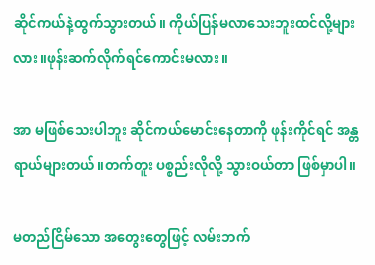ဆိုင်ကယ်နဲ့ထွက်သွားတယ်။ ကိုယ်ပြန်မလာသေးဘူးထင်လို့များလား။ဖုန်းဆက်လိုက်ရင်ကောင်းမလား။

အာ မဖြစ်သေးပါဘူး ဆိုင်ကယ်မောင်းနေတာကို ဖုန်းကိုင်ရင် အန္တရာယ်များတယ်။တက်တူး ပစ္စည်းလိုလို့ သွားဝယ်တာ ဖြစ်မှာပါ။

မတည်ငြိမ်သော အတွေးတွေဖြင့် လမ်းဘက်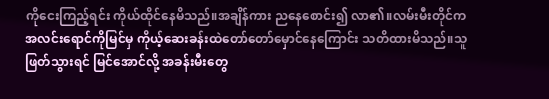ကိုငေးကြည့်ရင်း ကိုယ်ထိုင်နေမိသည်။အချိန်ကား ညနေစောင်း၍ လာ၏။လမ်းမီးတိုင်က အလင်းရောင်ကိုမြင်မှ ကိုယ့်ဆေးခန်းထဲတော်တော်မှောင်နေကြောင်း သတိထားမိသည်။သူဖြတ်သွားရင် မြင်အောင်လို့ အခန်းမီးတွေ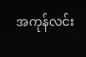အကုန်လင်း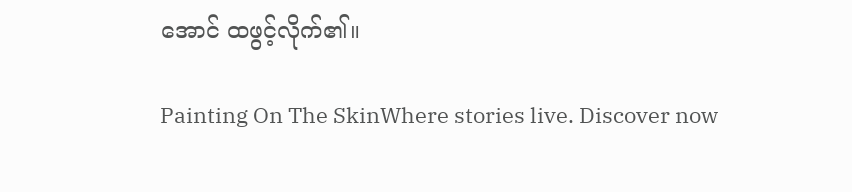အောင် ထဖွင့်လိုက်၏။

Painting On The SkinWhere stories live. Discover now